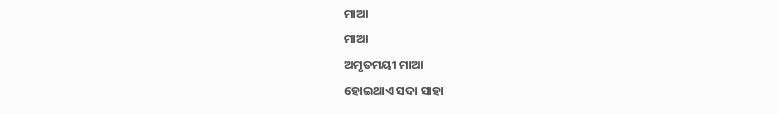ମାଆ
ମାଆ
ଅମୃତମୟୀ ମାଆ
ହୋଇଥାଏ ସଦା ସାହା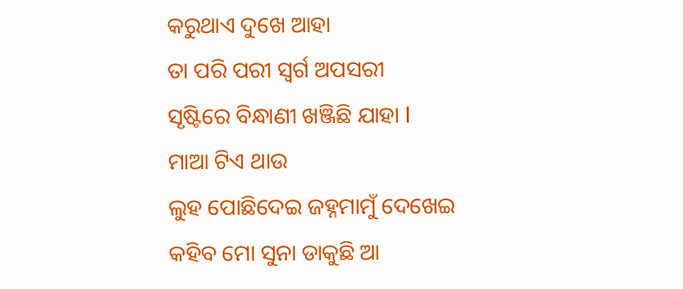କରୁଥାଏ ଦୁଖେ ଆହା
ତା ପରି ପରୀ ସ୍ୱର୍ଗ ଅପସରୀ
ସୃଷ୍ଟିରେ ବିନ୍ଧାଣୀ ଖଞ୍ଜିଛି ଯାହା l
ମାଆ ଟିଏ ଥାଉ
ଲୁହ ପୋଛିଦେଇ ଜହ୍ନମାମୁଁ ଦେଖେଇ
କହିବ ମୋ ସୁନା ଡାକୁଛି ଆ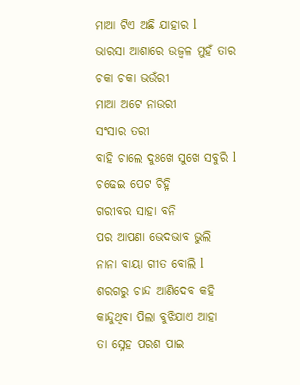ମାଆ ଟିଏ ଅଛି ଯାହାର l
ଭାରସା ଆଶାରେ ଉଜ୍ବଳ ମୁହଁ ତାର
ଚକା ଚକା ଭଉଁରୀ
ମାଆ ଅଟେ ନାଉରୀ
ସଂସାର ତରୀ
ବାହି ଚାଲେ ଦୁଃଖେ ସୁଖେ ସବୁରି l
ଚଢେଇ ପେଟ ଚିହ୍ନି
ଗରୀବର ସାହା ବନି
ପର ଆପଣା ଭେଦଭାବ ଭୁଲି
ନାନା ବାୟା ଗୀତ ବୋଲି l
ଶରଗରୁ ଚାନ୍ଦ ଆଣିଦେବ କହି
କାନ୍ଦୁଥିବା ପିଲା ବୁଝିଯାଏ ଆହା
ତା ସ୍ନେହ ପରଶ ପାଇ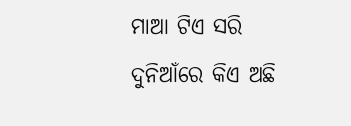ମାଆ ଟିଏ ସରି ଦୁନିଆଁରେ କିଏ ଅଛି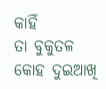କାହିଁ
ତା ବୁକୁତଳ କୋହ ଦୁଇଆଖି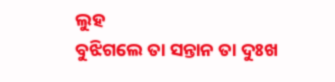ଲୁହ
ବୁଝିଗଲେ ତା ସନ୍ତାନ ତା ଦୁଃଖ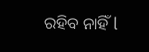ରହିବ ନାହିଁ l